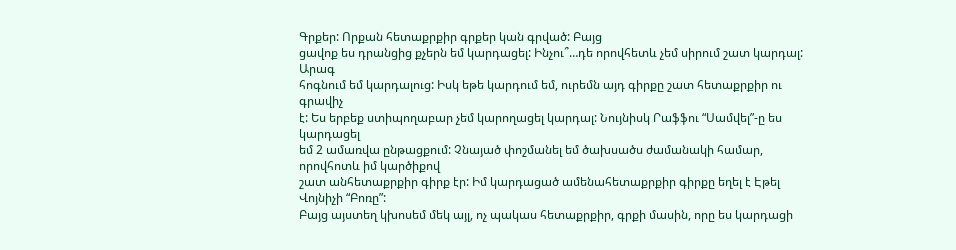Գրքեր: Որքան հետաքրքիր գրքեր կան գրված: Բայց
ցավոք ես դրանցից քչերն եմ կարդացել: Ինչու՞…դե որովհետև չեմ սիրում շատ կարդալ: Արագ
հոգնում եմ կարդալուց: Իսկ եթե կարդում եմ, ուրեմն այդ գիրքը շատ հետաքրքիր ու գրավիչ
է: Ես երբեք ստիպողաբար չեմ կարողացել կարդալ: Նույնիսկ Րաֆֆու “Սամվել”-ը ես կարդացել
եմ 2 ամառվա ընթացքում: Չնայած փոշմանել եմ ծախսածս ժամանակի համար, որովհոտև իմ կարծիքով
շատ անհետաքրքիր գիրք էր: Իմ կարդացած ամենահետաքրքիր գիրքը եղել է Էթել Վոյնիչի “Բոռը”:
Բայց այստեղ կխոսեմ մեկ այլ, ոչ պակաս հետաքրքիր, գրքի մասին, որը ես կարդացի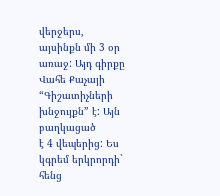վերջերս,
այսինքն մի 3 օր առաջ: Այդ գիրքը Վահե Քաչայի “Գիշատիչների խնջույքն” է: Այն բաղկացած
է 4 վեպերից: Ես կգրեմ երկրորդի` հենց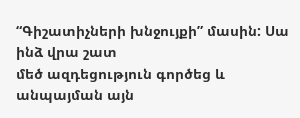“Գիշատիչների խնջույքի” մասին: Սա ինձ վրա շատ
մեծ ազդեցություն գործեց և անպայման այն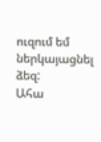ուզում եմ ներկայացնել ձեզ:
Ահա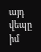այդ վեպը իմ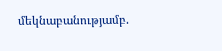մեկնաբանությամբ.